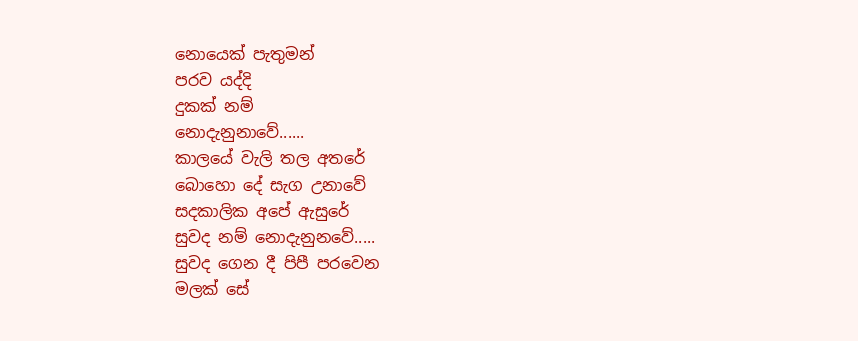නොයෙක් පැතුමන්
පරව යද්දි
දුකක් නම්
නොදැනුනාවේ......
කාලයේ වැලි තල අතරේ
බොහො දේ සැග උනාවේ
සදකාලික අපේ ඇසුරේ
සුවද නම් නොදැනුනවේ.....
සුවද ගෙන දී පිපී පරවෙන
මලක් සේ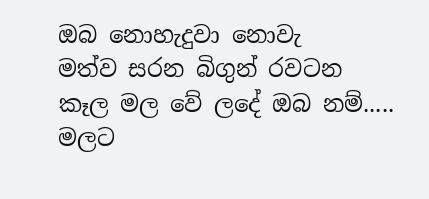ඔබ නොහැදුවා නොවැ
මත්ව සරන බිගුන් රවටන
කෑල මල වේ ලදේ ඔබ නම්.....
මලට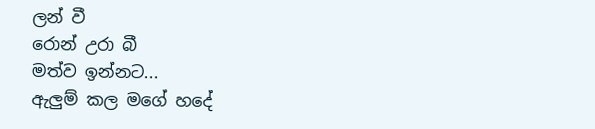ලන් වී
රොන් උරා බී
මත්ව ඉන්නට...
ඇලුම් කල මගේ හදේ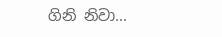ගිනි නිවා...